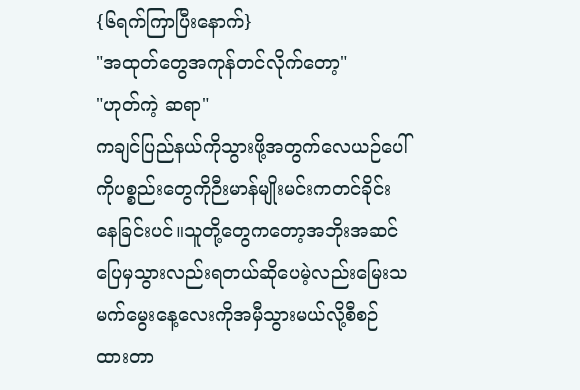{၆ရက်ကြာပြီးနောက်}
"အထုတ်တွေအကုန်တင်လိုက်တော့"
"ဟုတ်ကဲ့ ဆရာ"
ကချင်ပြည်နယ်ကိုသွားဖို့အတွက်လေယဉ်ပေါ်ကိုပစ္စည်းတွေကိုဉီးမာန်မျိုးမင်းကတင်ခိုင်းနေခြင်းပင်။သူတို့တွေကတော့အဘိုးအဆင်ပြေမှသွားလည်းရတယ်ဆိုပေမဲ့လည်းမြေးသမက်မွေးနေ့လေးကိုအမှီသွားမယ်လို့စီစဉ်ထားတာ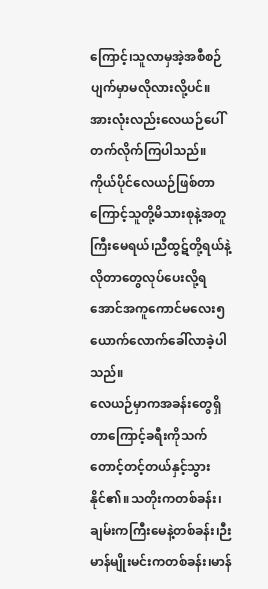ကြောင့်၊သူလာမှအဲ့အစီစဉ်ပျက်မှာမလိုလားလို့ပင်။
အားလုံးလည်းလေယဉ်ပေါ်တက်လိုက်ကြပါသည်။ကိုယ်ပိုင်လေယဉ်ဖြစ်တာကြောင့်သူတို့မိသားစုနဲ့အတူကြီးမေရယ်၊ညီထွဋ်တို့ရယ်နဲ့လိုတာတွေလုပ်ပေးလို့ရအောင်အကူကောင်မလေး၅ယောက်လောက်ခေါ်လာခဲ့ပါသည်။
လေယဉ်မှာကအခန်းတွေရှိတာကြောင့်ခရီးကိုသက်တောင့်တင့်တယ်နှင့်သွားနိုင်၏။သတိုးကတစ်ခန်း၊ချမ်းကကြီးမေနဲ့တစ်ခန်း၊ဉီးမာန်မျိုးမင်းကတစ်ခန်း၊မာန်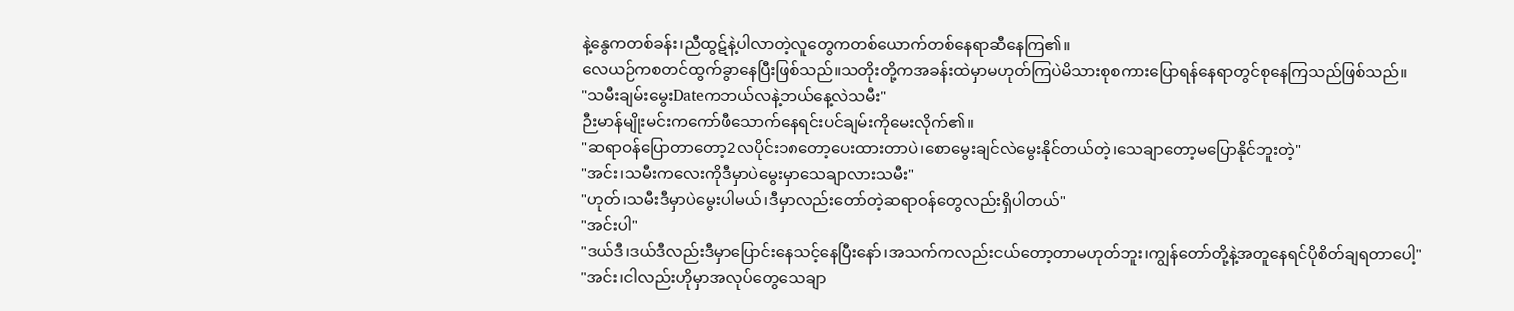နဲ့နွေကတစ်ခန်း၊ညီထွဋ်နဲ့ပါလာတဲ့လူတွေကတစ်ယောက်တစ်နေရာဆီနေကြ၏။
လေယဉ်ကစတင်ထွက်ခွာနေပြီးဖြစ်သည်။သတိုးတို့ကအခန်းထဲမှာမဟုတ်ကြပဲမိသားစုစကားပြောရန်နေရာတွင်စုနေကြသည်ဖြစ်သည်။
"သမီးချမ်းမွေးDateကဘယ်လနဲ့ဘယ်နေ့လဲသမီး"
ဉီးမာန်မျိုးမင်းကကော်ဖီသောက်နေရင်းပင်ချမ်းကိုမေးလိုက်၏။
"ဆရာဝန်ပြောတာတော့2လပိုင်း၁၈တော့ပေးထားတာပဲ၊စောမွေးချင်လဲမွေးနိုင်တယ်တဲ့၊သေချာတော့မပြောနိုင်ဘူးတဲ့"
"အင်း၊သမီးကလေးကိုဒီမှာပဲမွေးမှာသေချာလားသမီး"
"ဟုတ်၊သမီးဒီမှာပဲမွေးပါမယ်၊ဒီမှာလည်းတော်တဲ့ဆရာဝန်တွေလည်းရှိပါတယ်"
"အင်းပါ"
"ဒယ်ဒီ၊ဒယ်ဒီလည်းဒီမှာပြောင်းနေသင့်နေပြီးနော်၊အသက်ကလည်းငယ်တော့တာမဟုတ်ဘူး၊ကျွန်တော်တို့နဲ့အတူနေရင်ပိုစိတ်ချရတာပေါ့"
"အင်း၊ငါလည်းဟိုမှာအလုပ်တွေသေချာ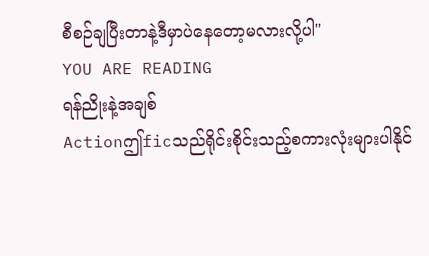စီစဉ်ချပြီးတာနဲ့ဒီမှာပဲနေတော့မလားလို့ပါ"
YOU ARE READING
ရန်ညိုးနဲ့အချစ်
Actionဤficသည်ရိုင်းစိုင်းသည့်စကားလုံးများပါနိုင်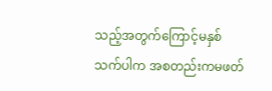သည့်အတွက်ကြောင့်မနှစ်သက်ပါက အစတည်းကမဖတ်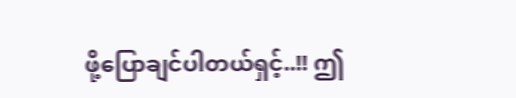ဖို့ပြောချင်ပါတယ်ရှင့်..!! ဤ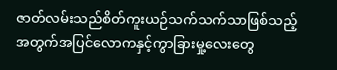ဇာတ်လမ်းသည်စိတ်ကူးယဉ်သက်သက်သာဖြစ်သည့်အတွက်အပြင်လောကနှင့်ကွာခြားမှု့လေးတွေ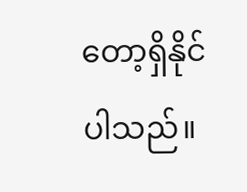တော့ရှိနိုင်ပါသည်။